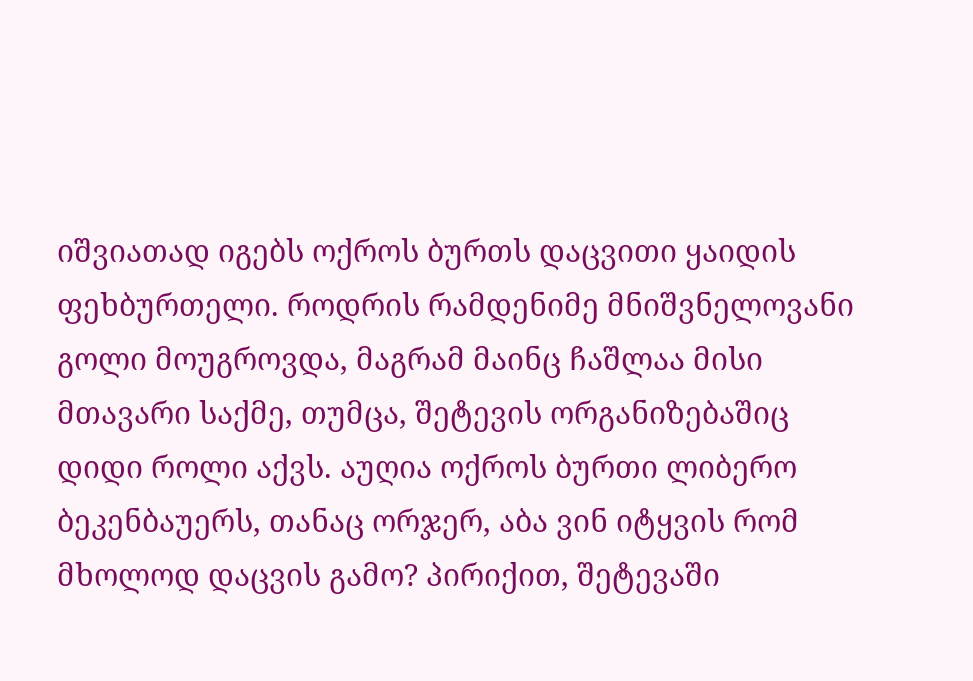იშვიათად იგებს ოქროს ბურთს დაცვითი ყაიდის ფეხბურთელი. როდრის რამდენიმე მნიშვნელოვანი გოლი მოუგროვდა, მაგრამ მაინც ჩაშლაა მისი მთავარი საქმე, თუმცა, შეტევის ორგანიზებაშიც დიდი როლი აქვს. აუღია ოქროს ბურთი ლიბერო ბეკენბაუერს, თანაც ორჯერ, აბა ვინ იტყვის რომ მხოლოდ დაცვის გამო? პირიქით, შეტევაში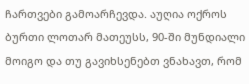ჩართვები გამოარჩევდა. აუღია ოქროს ბურთი ლოთარ მათეუსს, 90-ში მუნდიალი მოიგო და თუ გავიხსენებთ ვნახავთ, რომ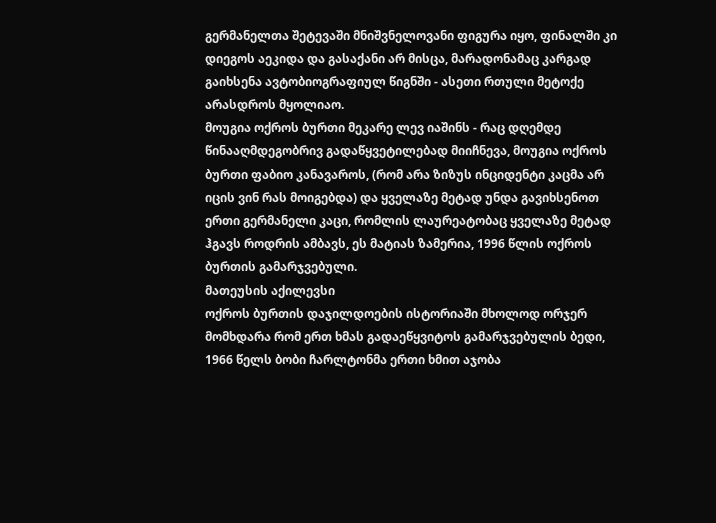გერმანელთა შეტევაში მნიშვნელოვანი ფიგურა იყო, ფინალში კი დიეგოს აეკიდა და გასაქანი არ მისცა, მარადონამაც კარგად გაიხსენა ავტობიოგრაფიულ წიგნში - ასეთი რთული მეტოქე არასდროს მყოლიაო.
მოუგია ოქროს ბურთი მეკარე ლევ იაშინს - რაც დღემდე წინააღმდეგობრივ გადაწყვეტილებად მიიჩნევა, მოუგია ოქროს ბურთი ფაბიო კანავაროს, (რომ არა ზიზუს ინციდენტი კაცმა არ იცის ვინ რას მოიგებდა) და ყველაზე მეტად უნდა გავიხსენოთ ერთი გერმანელი კაცი, რომლის ლაურეატობაც ყველაზე მეტად ჰგავს როდრის ამბავს, ეს მატიას ზამერია, 1996 წლის ოქროს ბურთის გამარჯვებული.
მათეუსის აქილევსი
ოქროს ბურთის დაჯილდოების ისტორიაში მხოლოდ ორჯერ მომხდარა რომ ერთ ხმას გადაეწყვიტოს გამარჯვებულის ბედი, 1966 წელს ბობი ჩარლტონმა ერთი ხმით აჯობა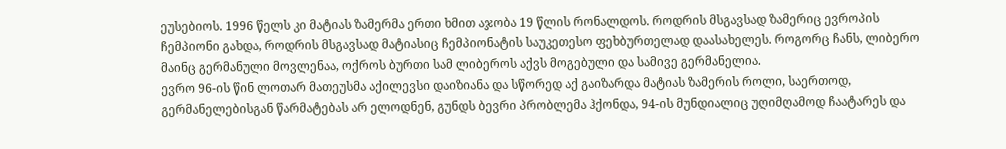ეუსებიოს. 1996 წელს კი მატიას ზამერმა ერთი ხმით აჯობა 19 წლის რონალდოს. როდრის მსგავსად ზამერიც ევროპის ჩემპიონი გახდა, როდრის მსგავსად მატიასიც ჩემპიონატის საუკეთესო ფეხბურთელად დაასახელეს. როგორც ჩანს, ლიბერო მაინც გერმანული მოვლენაა, ოქროს ბურთი სამ ლიბეროს აქვს მოგებული და სამივე გერმანელია.
ევრო 96-ის წინ ლოთარ მათეუსმა აქილევსი დაიზიანა და სწორედ აქ გაიზარდა მატიას ზამერის როლი, საერთოდ, გერმანელებისგან წარმატებას არ ელოდნენ, გუნდს ბევრი პრობლემა ჰქონდა, 94-ის მუნდიალიც უღიმღამოდ ჩაატარეს და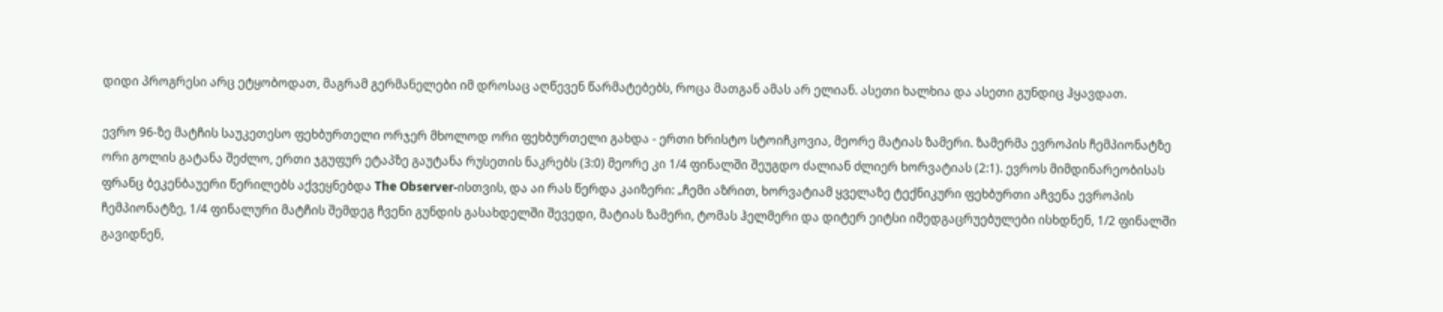დიდი პროგრესი არც ეტყობოდათ, მაგრამ გერმანელები იმ დროსაც აღწევენ წარმატებებს, როცა მათგან ამას არ ელიან. ასეთი ხალხია და ასეთი გუნდიც ჰყავდათ.

ევრო 96-ზე მატჩის საუკეთესო ფეხბურთელი ორჯერ მხოლოდ ორი ფეხბურთელი გახდა - ერთი ხრისტო სტოიჩკოვია, მეორე მატიას ზამერი. ზამერმა ევროპის ჩემპიონატზე ორი გოლის გატანა შეძლო, ერთი ჯგუფურ ეტაპზე გაუტანა რუსეთის ნაკრებს (3:0) მეორე კი 1/4 ფინალში შეუგდო ძალიან ძლიერ ხორვატიას (2:1). ევროს მიმდინარეობისას ფრანც ბეკენბაუერი წერილებს აქვეყნებდა The Observer-ისთვის, და აი რას წერდა კაიზერი: „ჩემი აზრით, ხორვატიამ ყველაზე ტექნიკური ფეხბურთი აჩვენა ევროპის ჩემპიონატზე, 1/4 ფინალური მატჩის შემდეგ ჩვენი გუნდის გასახდელში შევედი, მატიას ზამერი, ტომას ჰელმერი და დიტერ ეიტსი იმედგაცრუებულები ისხდნენ, 1/2 ფინალში გავიდნენ,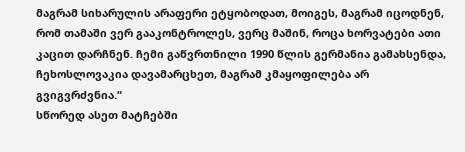მაგრამ სიხარულის არაფერი ეტყობოდათ, მოიგეს, მაგრამ იცოდნენ, რომ თამაში ვერ გააკონტროლეს, ვერც მაშინ, როცა ხორვატები ათი კაცით დარჩნენ. ჩემი გაწვრთნილი 1990 წლის გერმანია გამახსენდა, ჩეხოსლოვაკია დავამარცხეთ, მაგრამ კმაყოფილება არ გვიგვრძვნია.“
სწორედ ასეთ მატჩებში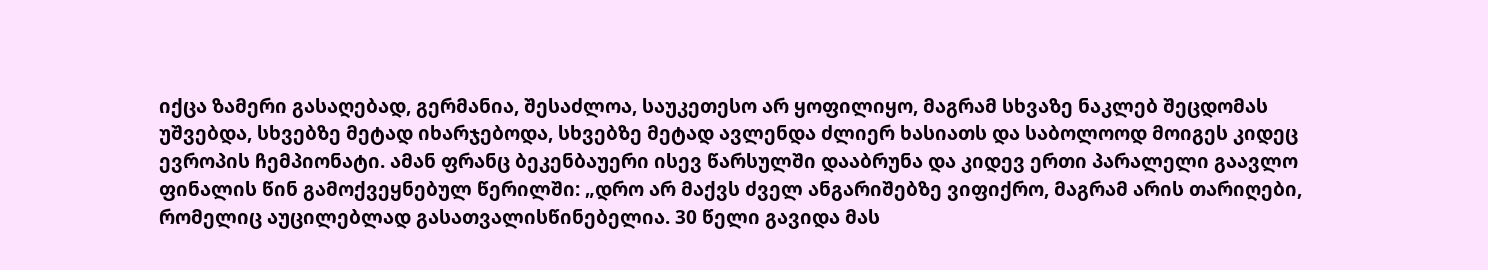იქცა ზამერი გასაღებად, გერმანია, შესაძლოა, საუკეთესო არ ყოფილიყო, მაგრამ სხვაზე ნაკლებ შეცდომას უშვებდა, სხვებზე მეტად იხარჯებოდა, სხვებზე მეტად ავლენდა ძლიერ ხასიათს და საბოლოოდ მოიგეს კიდეც ევროპის ჩემპიონატი. ამან ფრანც ბეკენბაუერი ისევ წარსულში დააბრუნა და კიდევ ერთი პარალელი გაავლო ფინალის წინ გამოქვეყნებულ წერილში: „დრო არ მაქვს ძველ ანგარიშებზე ვიფიქრო, მაგრამ არის თარიღები, რომელიც აუცილებლად გასათვალისწინებელია. 30 წელი გავიდა მას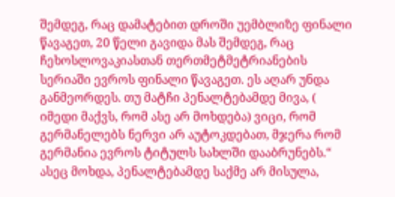შემდეგ, რაც დამატებით დროში უემბლიზე ფინალი წავაგეთ, 20 წელი გავიდა მას შემდეგ, რაც ჩეხოსლოვაკიასთან თერთმეტმეტრიანების სერიაში ევროს ფინალი წავაგეთ. ეს აღარ უნდა განმეორდეს. თუ მატჩი პენალტებამდე მივა, ( იმედი მაქვს, რომ ასე არ მოხდება) ვიცი, რომ გერმანელებს ნერვი არ აუტოკდებათ, მჯერა რომ გერმანია ევროს ტიტულს სახლში დააბრუნებს.“
ასეც მოხდა, პენალტებამდე საქმე არ მისულა,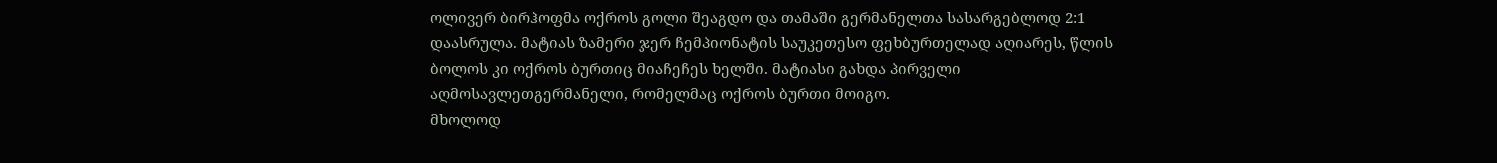ოლივერ ბირჰოფმა ოქროს გოლი შეაგდო და თამაში გერმანელთა სასარგებლოდ 2:1 დაასრულა. მატიას ზამერი ჯერ ჩემპიონატის საუკეთესო ფეხბურთელად აღიარეს, წლის ბოლოს კი ოქროს ბურთიც მიაჩეჩეს ხელში. მატიასი გახდა პირველი აღმოსავლეთგერმანელი, რომელმაც ოქროს ბურთი მოიგო.
მხოლოდ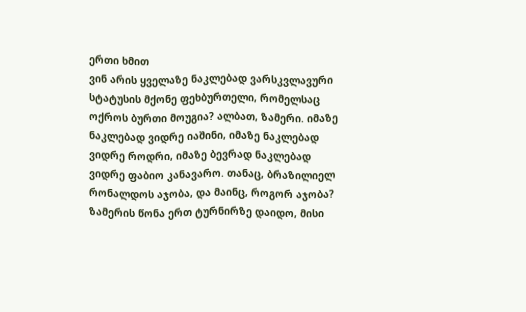ერთი ხმით
ვინ არის ყველაზე ნაკლებად ვარსკვლავური სტატუსის მქონე ფეხბურთელი, რომელსაც ოქროს ბურთი მოუგია? ალბათ, ზამერი. იმაზე ნაკლებად ვიდრე იაშინი, იმაზე ნაკლებად ვიდრე როდრი, იმაზე ბევრად ნაკლებად ვიდრე ფაბიო კანავარო. თანაც, ბრაზილიელ რონალდოს აჯობა, და მაინც, როგორ აჯობა? ზამერის წონა ერთ ტურნირზე დაიდო, მისი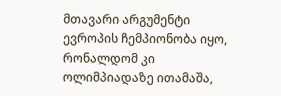მთავარი არგუმენტი ევროპის ჩემპიონობა იყო, რონალდომ კი ოლიმპიადაზე ითამაშა,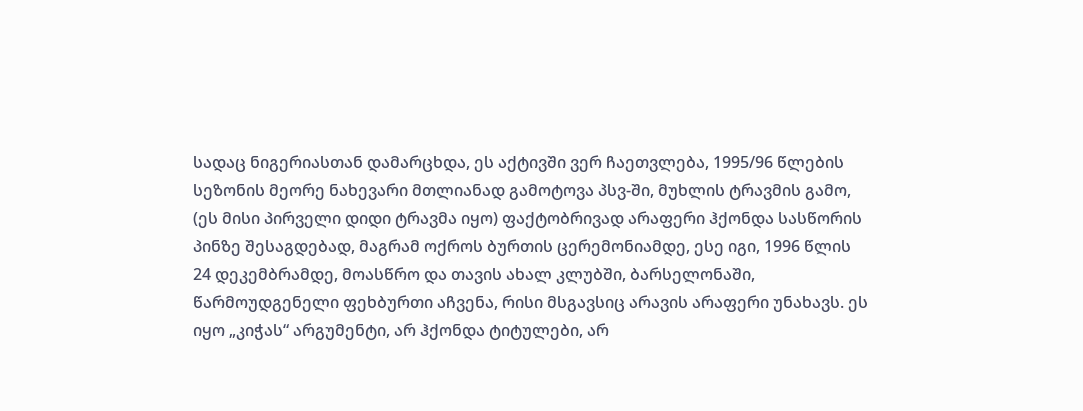სადაც ნიგერიასთან დამარცხდა, ეს აქტივში ვერ ჩაეთვლება, 1995/96 წლების სეზონის მეორე ნახევარი მთლიანად გამოტოვა პსვ-ში, მუხლის ტრავმის გამო, (ეს მისი პირველი დიდი ტრავმა იყო) ფაქტობრივად არაფერი ჰქონდა სასწორის პინზე შესაგდებად, მაგრამ ოქროს ბურთის ცერემონიამდე, ესე იგი, 1996 წლის 24 დეკემბრამდე, მოასწრო და თავის ახალ კლუბში, ბარსელონაში, წარმოუდგენელი ფეხბურთი აჩვენა, რისი მსგავსიც არავის არაფერი უნახავს. ეს იყო „კიჭას“ არგუმენტი, არ ჰქონდა ტიტულები, არ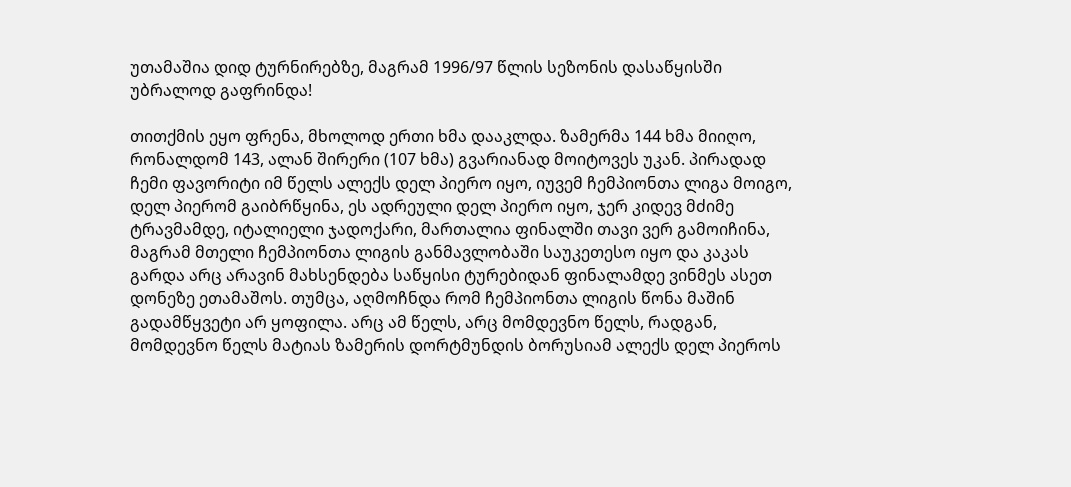უთამაშია დიდ ტურნირებზე, მაგრამ 1996/97 წლის სეზონის დასაწყისში უბრალოდ გაფრინდა!

თითქმის ეყო ფრენა, მხოლოდ ერთი ხმა დააკლდა. ზამერმა 144 ხმა მიიღო, რონალდომ 143, ალან შირერი (107 ხმა) გვარიანად მოიტოვეს უკან. პირადად ჩემი ფავორიტი იმ წელს ალექს დელ პიერო იყო, იუვემ ჩემპიონთა ლიგა მოიგო, დელ პიერომ გაიბრწყინა, ეს ადრეული დელ პიერო იყო, ჯერ კიდევ მძიმე ტრავმამდე, იტალიელი ჯადოქარი, მართალია ფინალში თავი ვერ გამოიჩინა, მაგრამ მთელი ჩემპიონთა ლიგის განმავლობაში საუკეთესო იყო და კაკას გარდა არც არავინ მახსენდება საწყისი ტურებიდან ფინალამდე ვინმეს ასეთ დონეზე ეთამაშოს. თუმცა, აღმოჩნდა რომ ჩემპიონთა ლიგის წონა მაშინ გადამწყვეტი არ ყოფილა. არც ამ წელს, არც მომდევნო წელს, რადგან, მომდევნო წელს მატიას ზამერის დორტმუნდის ბორუსიამ ალექს დელ პიეროს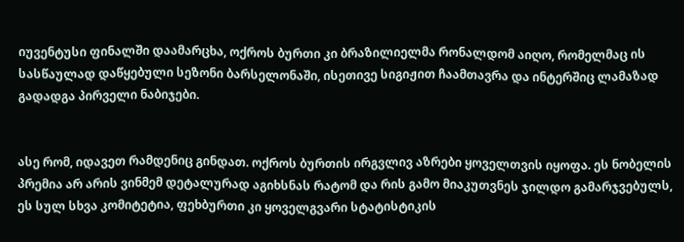იუვენტუსი ფინალში დაამარცხა, ოქროს ბურთი კი ბრაზილიელმა რონალდომ აიღო, რომელმაც ის სასწაულად დაწყებული სეზონი ბარსელონაში, ისეთივე სიგიჟით ჩაამთავრა და ინტერშიც ლამაზად გადადგა პირველი ნაბიჯები.


ასე რომ, იდავეთ რამდენიც გინდათ. ოქროს ბურთის ირგვლივ აზრები ყოველთვის იყოფა. ეს ნობელის პრემია არ არის ვინმემ დეტალურად აგიხსნას რატომ და რის გამო მიაკუთვნეს ჯილდო გამარჯვებულს, ეს სულ სხვა კომიტეტია, ფეხბურთი კი ყოველგვარი სტატისტიკის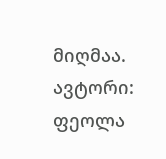მიღმაა.
ავტორი: ფეოლა